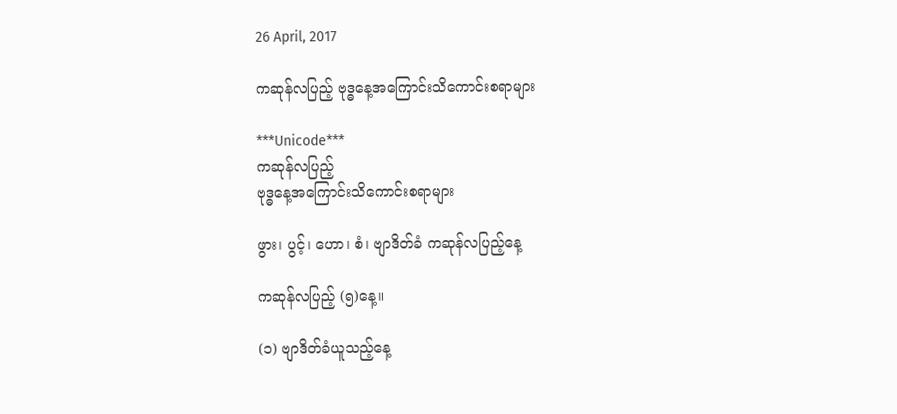26 April, 2017

ကဆုန်လပြည့် ဗုဒ္ဓနေ့အကြောင်းသိကောင်းစရာများ

***Unicode***
ကဆုန်လပြည့်
ဗုဒ္ဓနေ့အကြောင်းသိကောင်းစရာများ

ဖွား၊ ပွင့်၊ ဟော၊ စံ၊ ဗျာဒိတ်ခံ ကဆုန်လပြည့်နေ့

ကဆုန်လပြည့် (၅)နေ့။

(၁) ဗျာဒိတ်ခံယူသည့်နေ့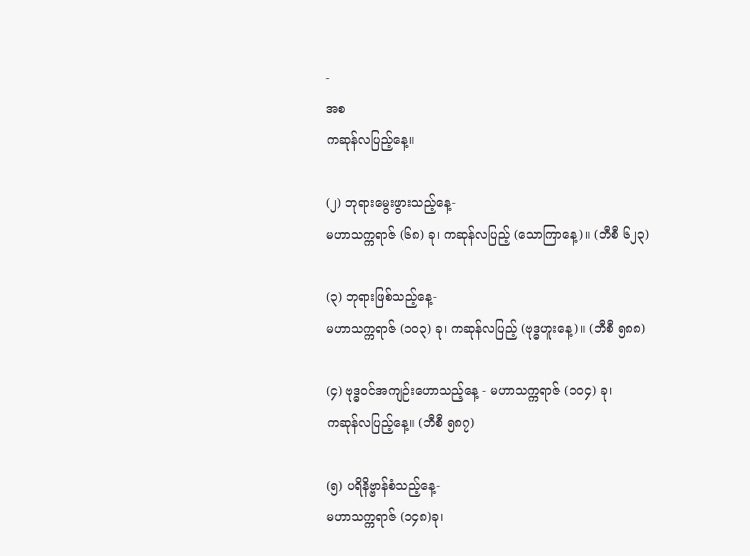-
အစ
ကဆုန်လပြည့်နေ့။

(၂) ဘုရားမွေးဖွားသည့်နေ့-
မဟာသက္ကရာဇ် (၆၈) ခု၊ ကဆုန်လပြည့် (သောကြာနေ့)။ (ဘီစီ ၆၂၃)

(၃) ဘုရားဖြစ်သည့်နေ့-
မဟာသက္ကရာဇ် (၁၀၃) ခု၊ ကဆုန်လပြည့် (ဗုဒ္ဓဟူးနေ့)။ (ဘီစီ ၅၈၈)

(၄) ဗုဒ္ဓဝင်အကျဉ်းဟောသည့်နေ့ - မဟာသက္ကရာဇ် (၁၀၄) ခု၊
ကဆုန်လပြည့်နေ့။ (ဘီစီ ၅၈၇)

(၅) ပရိနိဗ္ဗာန်စံသည့်နေ့-
မဟာသက္ကရာဇ် (၁၄၈)ခု၊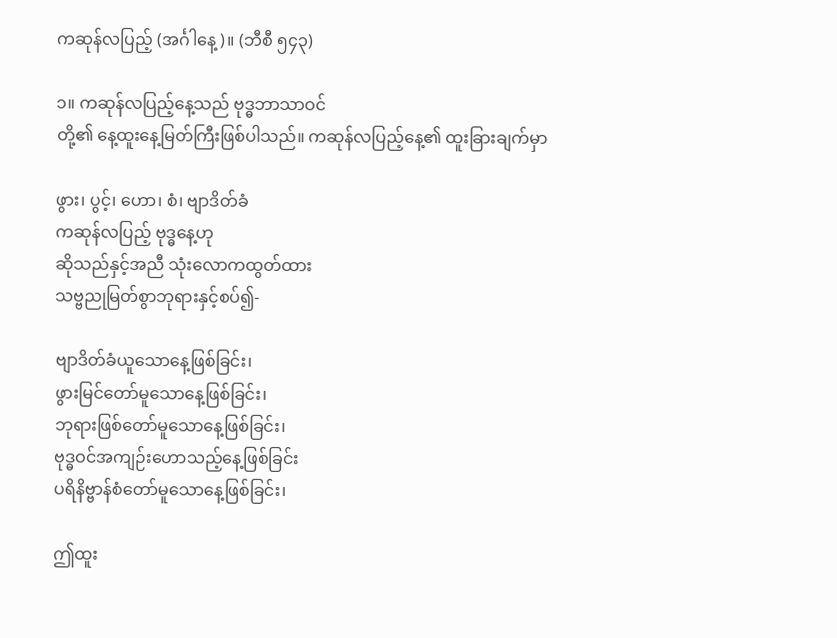ကဆုန်လပြည့် (အင်္ဂါနေ့)။ (ဘီစီ ၅၄၃)

၁။ ကဆုန်လပြည့်နေ့သည် ဗုဒ္ဓဘာသာဝင်
တို့၏ နေ့ထူးနေ့မြတ်ကြီးဖြစ်ပါသည်။ ကဆုန်လပြည့်နေ့၏ ထူးခြားချက်မှာ

ဖွား၊ ပွင့်၊ ဟော၊ စံ၊ ဗျာဒိတ်ခံ
ကဆုန်လပြည့် ဗုဒ္ဓနေ့ဟု
ဆိုသည်နှင့်အညီ သုံးလောကထွတ်ထား
သဗ္ဗညုမြတ်စွာဘုရားနှင့်စပ်၍-

ဗျာဒိတ်ခံယူသောနေ့ဖြစ်ခြင်း၊
ဖွားမြင်တော်မူသောနေ့ဖြစ်ခြင်း၊
ဘုရားဖြစ်တော်မူသောနေ့ဖြစ်ခြင်း၊
ဗုဒ္ဓဝင်အကျဉ်းဟောသည့်နေ့ဖြစ်ခြင်း
ပရိနိဗ္ဗာန်စံတော်မူသောနေ့ဖြစ်ခြင်း၊

ဤထူး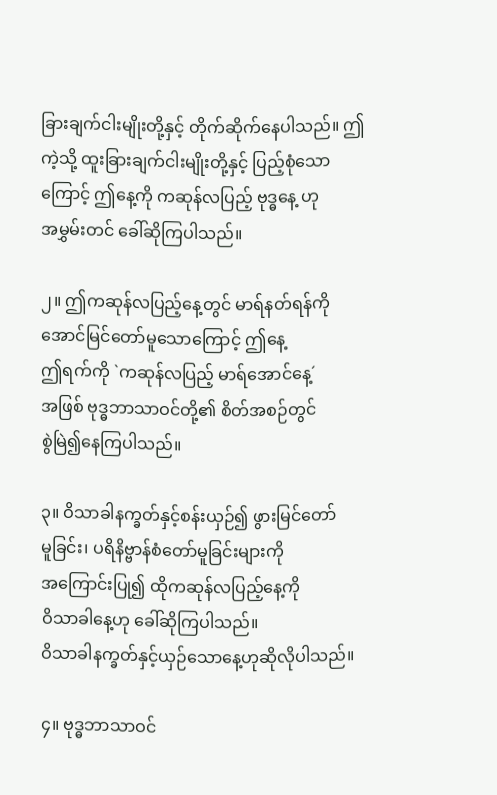ခြားချက်ငါးမျိုးတို့နှင့် တိုက်ဆိုက်နေပါသည်။ ဤကဲ့သို့ ထူးခြားချက်ငါးမျိုးတို့နှင့် ပြည့်စုံသောကြောင့် ဤနေ့ကို ကဆုန်လပြည့် ဗုဒ္ဓနေ့ ဟု
အမွှမ်းတင် ခေါ်ဆိုကြပါသည်။

၂။ ဤကဆုန်လပြည့်နေ့တွင် မာရ်နတ်ရန်ကို အောင်မြင်တော်မူသောကြောင့် ဤနေ့
ဤရက်ကို `ကဆုန်လပြည့် မာရ်အောင်နေ့´
အဖြစ် ဗုဒ္ဓဘာသာဝင်တို့၏ စိတ်အစဉ်တွင်
စွဲမြဲ၍နေကြပါသည်။

၃။ ဝိသာခါနက္ခတ်နှင့်စန်းယှဉ်၍ ဖွားမြင်တော်
မူခြင်း၊ ပရိနိဗ္ဗာန်စံတော်မူခြင်းများကို
အကြောင်းပြု၍ ထိုကဆုန်လပြည့်နေ့ကို
ဝိသာခါနေ့ဟု ခေါ်ဆိုကြပါသည်။
ဝိသာခါနက္ခတ်နှင့်ယှဉ်သောနေ့ဟုဆိုလိုပါသည်။

၄။ ဗုဒ္ဓဘာသာဝင်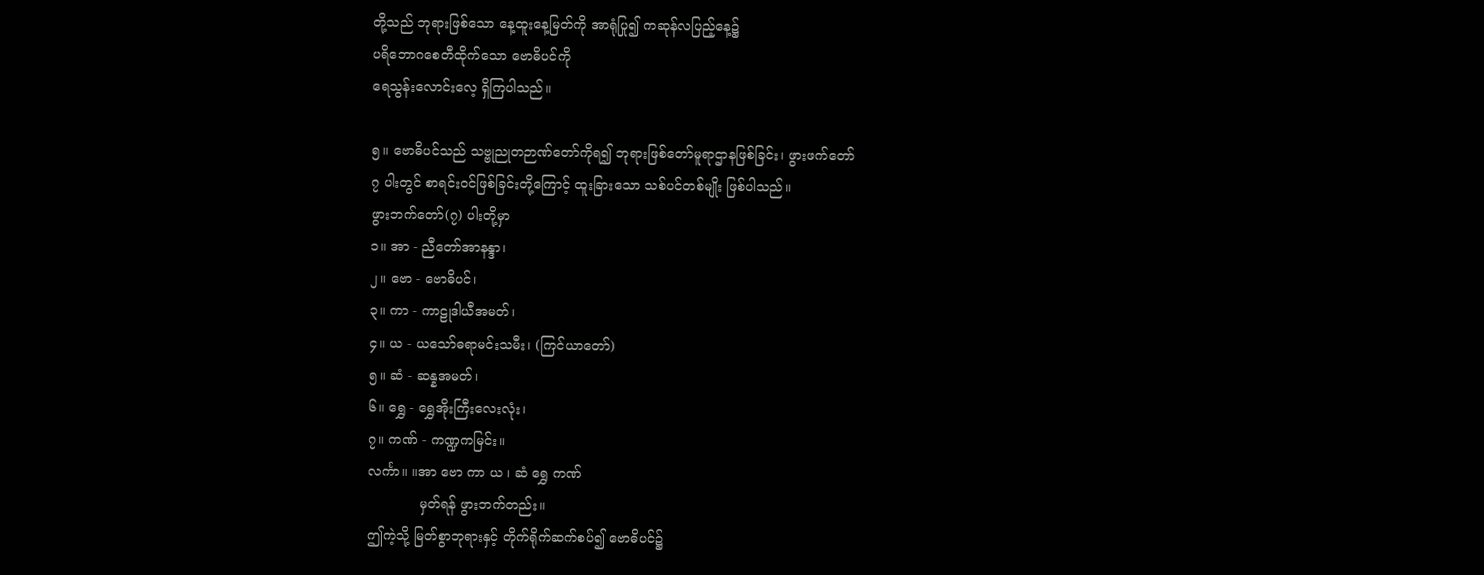တို့သည် ဘုရားဖြစ်သော နေ့ထူးနေ့မြတ်ကို အာရုံပြု၍ ကဆုန်လပြည့်နေ့၌
ပရိဘောဂစေတီထိုက်သော ဗောဓိပင်ကို
ရေသွန်းလောင်းလေ့ ရှိကြပါသည်။

၅။ ဗောဓိပင်သည် သဗ္ဗုညုတဉာဏ်တော်ကိုရ၍ ဘုရားဖြစ်တော်မူရာဌာနဖြစ်ခြင်း၊ ဖွားဖက်တော်
၇ ပါးတွင် စာရင်းဝင်ဖြစ်ခြင်းတို့ကြောင့် ထူးခြားသော သစ်ပင်တစ်မျိုး ဖြစ်ပါသည်။
ဖွားဘက်တော်(၇) ပါးတို့မှာ
၁။ အာ - ညီတော်အာနန္ဒာ၊
၂။ ဗော - ဗောဓိပင်၊
၃။ ကာ - ကာဠုဒါယီအမတ်၊
၄။ ယ - ယသော်ဓရာမင်းသမီး၊ (ကြင်ယာတော်)
၅။ ဆံ - ဆန္နအမတ်၊
၆။ ရွှေ - ရွှေအိုးကြီးလေးလုံး၊
၇။ ကဏ် - ကဏ္ဍကမြင်း။
လင်္ကာ။ ။အာ ဗော ကာ ယ ၊ ဆံ ရွှေ ကဏ်
            မှတ်ရန် ဖွားဘက်တည်း။
ဤကဲ့သို့ မြတ်စွာဘုရားနှင့် တိုက်ရိုက်ဆက်စပ်၍ ဗောဓိပင်၌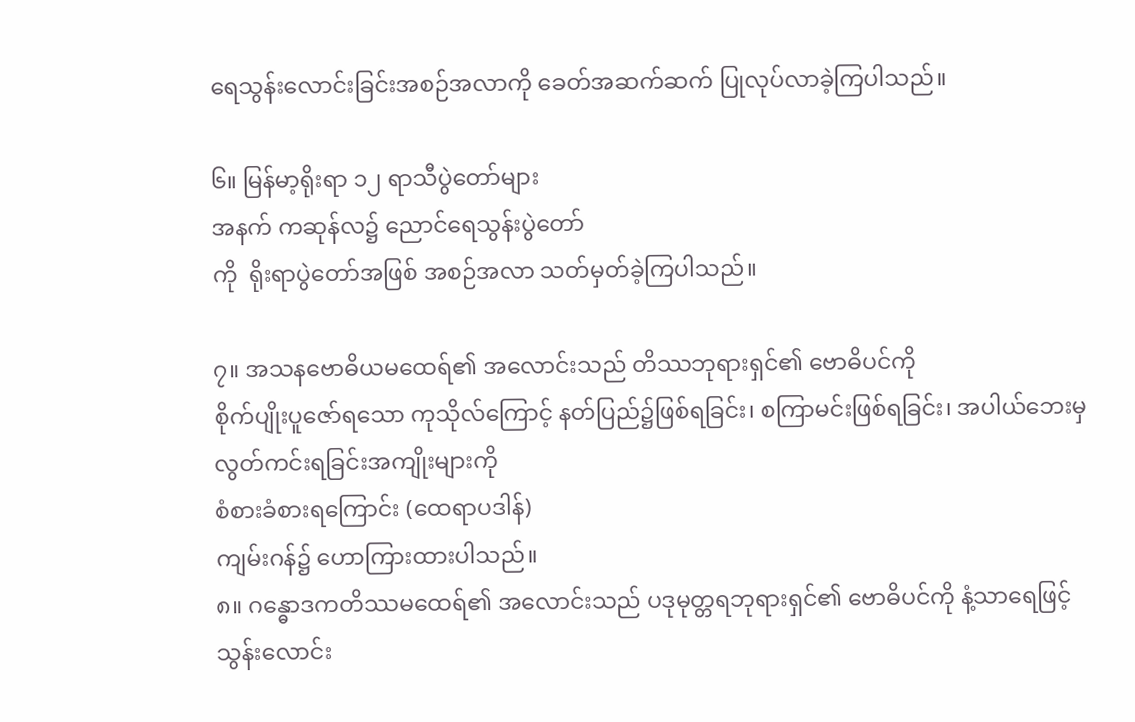ရေသွန်းလောင်းခြင်းအစဉ်အလာကို ခေတ်အဆက်ဆက် ပြုလုပ်လာခဲ့ကြပါသည်။

၆။ မြန်မာ့ရိုးရာ ၁၂ ရာသီပွဲတော်များ
အနက် ကဆုန်လ၌ ညောင်ရေသွန်းပွဲတော်
ကို  ရိုးရာပွဲတော်အဖြစ် အစဉ်အလာ သတ်မှတ်ခဲ့ကြပါသည်။

၇။ အသနဗောဓိယမထေရ်၏ အလောင်းသည် တိဿဘုရားရှင်၏ ဗောဓိပင်ကို
စိုက်ပျိုးပူဇော်ရသော ကုသိုလ်ကြောင့် နတ်ပြည်၌ဖြစ်ရခြင်း၊ စကြာမင်းဖြစ်ရခြင်း၊ အပါယ်ဘေးမှလွတ်ကင်းရခြင်းအကျိုးများကို
စံစားခံစားရကြောင်း (ထေရာပဒါန်)
ကျမ်းဂန်၌ ဟောကြားထားပါသည်။
၈။ ဂန္ဓောဒကတိဿမထေရ်၏ အလောင်းသည် ပဒုမုတ္တရဘုရားရှင်၏ ဗောဓိပင်ကို နံ့သာရေဖြင့် သွန်းလောင်း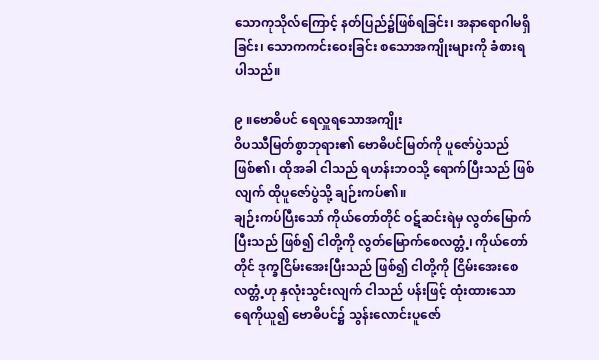သောကုသိုလ်ကြောင့် နတ်ပြည်၌ဖြစ်ရခြင်း၊ အနာရောဂါမရှိခြင်း၊ သောကကင်းဝေးခြင်း စသောအကျိုးများကို ခံစားရပါသည်။

၉ ။ဗောဓိပင် ရေလှူရသောအကျိုး
ဝိပဿီမြတ်စွာဘုရား၏ ဗောဓိပင်မြတ်ကို ပူဇော်ပွဲသည် ဖြစ်၏၊ ထိုအခါ ငါသည် ရဟန်းဘဝသို့ ရောက်ပြီးသည် ဖြစ်လျက် ထိုပူဇော်ပွဲသို့ ချဉ်းကပ်၏။
ချဉ်းကပ်ပြီးသော် ကိုယ်တော်တိုင် ဝဋ်ဆင်းရဲမှ လွတ်မြောက်ပြီးသည် ဖြစ်၍ ငါတို့ကို လွတ်မြောက်စေလတ္တံ့၊ ကိုယ်တော်တိုင် ဒုက္ခငြိမ်းအေးပြီးသည် ဖြစ်၍ ငါတို့ကို ငြိမ်းအေးစေလတ္တံ့ဟု နှလုံးသွင်းလျက် ငါသည် ပန်းဖြင့် ထုံးထားသော
ရေကိုယူ၍ ဗောဓိပင်၌ သွန်းလောင်းပူဇော်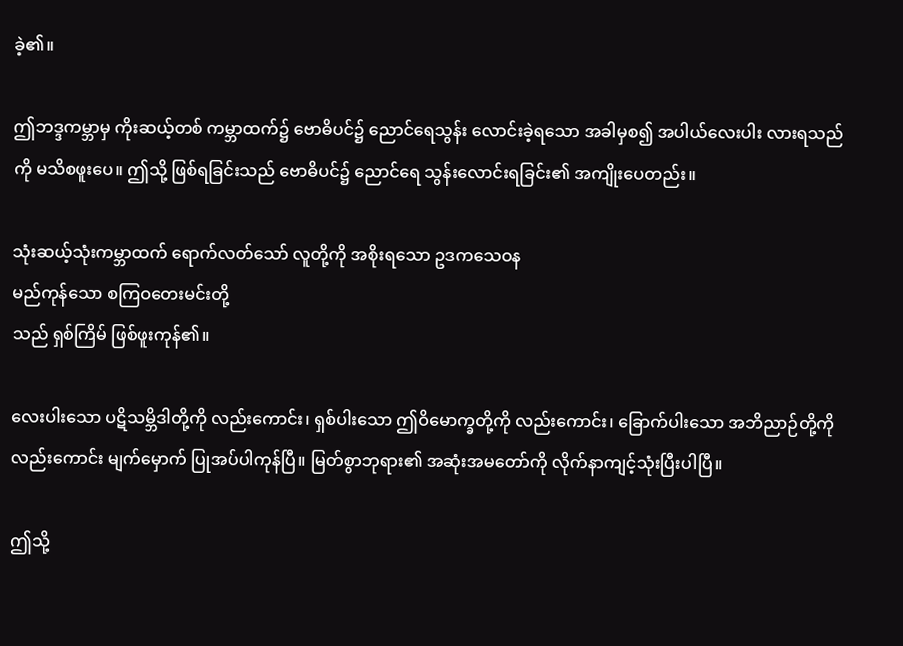ခဲ့၏။

ဤဘဒ္ဒကမ္ဘာမှ ကိုးဆယ့်တစ် ကမ္ဘာထက်၌ ဗောဓိပင်၌ ညောင်ရေသွန်း လောင်းခဲ့ရသော အခါမှစ၍ အပါယ်လေးပါး လားရသည်ကို မသိစဖူးပေ။ ဤသို့ ဖြစ်ရခြင်းသည် ဗောဓိပင်၌ ညောင်ရေ သွန်းလောင်းရခြင်း၏ အကျိုးပေတည်း။

သုံးဆယ့်သုံးကမ္ဘာထက် ရောက်လတ်သော် လူတို့ကို အစိုးရသော ဥဒကသေဝန
မည်ကုန်သော စကြဝတေးမင်းတို့
သည် ရှစ်ကြိမ် ဖြစ်ဖူးကုန်၏။

လေးပါးသော ပဋိသမ္ဘိဒါတို့ကို လည်းကောင်း၊ ရှစ်ပါးသော ဤဝိမောက္ခတို့ကို လည်းကောင်း၊ ခြောက်ပါးသော အဘိညာဉ်တို့ကို လည်းကောင်း မျက်မှောက် ပြုအပ်ပါကုန်ပြီ။ မြတ်စွာဘုရား၏ အဆုံးအမတော်ကို လိုက်နာကျင့်သုံးပြီးပါပြီ။

ဤသို့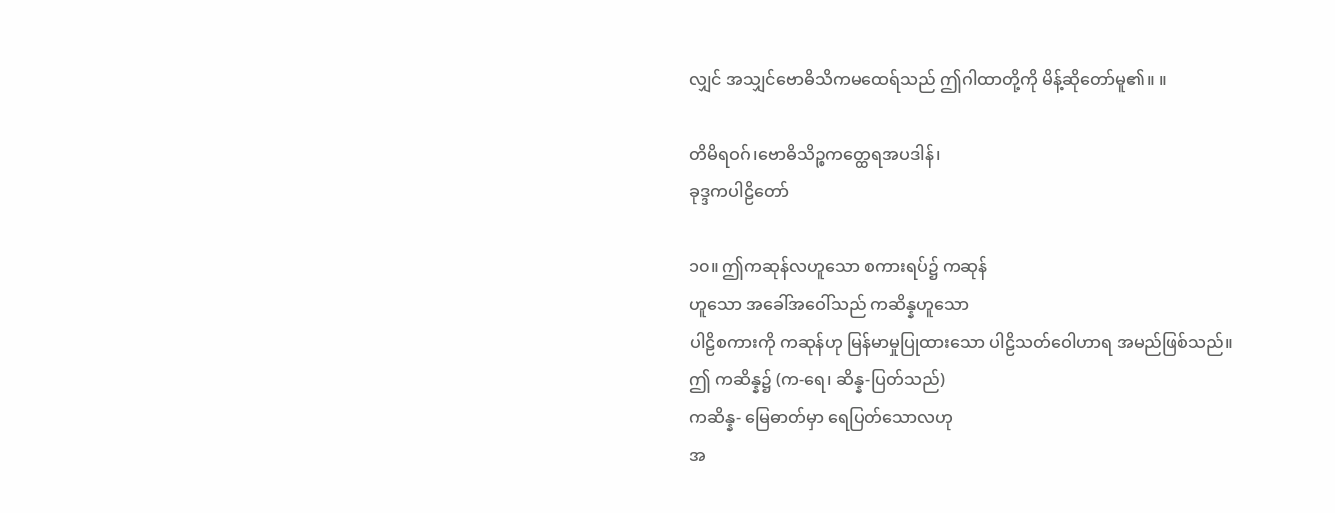လျှင် အသျှင်ဗောဓိသိကမထေရ်သည် ဤဂါထာတို့ကို မိန့်ဆိုတော်မူ၏။ ။

တိမိရဝဂ်၊ဗောဓိသိဉ္စကတ္ထေရအပဒါန်၊
ခုဒ္ဒကပါဠိတော်

၁၀။ ဤကဆုန်လဟူသော စကားရပ်၌ ကဆုန်
ဟူသော အခေါ်အဝေါ်သည် ကဆိန္နဟူသော
ပါဠိစကားကို ကဆုန်ဟု မြန်မာမှုပြုထားသော ပါဠိသတ်ဝေါဟာရ အမည်ဖြစ်သည်။
ဤ ကဆိန္န၌ (က-ရေ၊ ဆိန္န-ပြတ်သည်)
ကဆိန္န- မြေဓာတ်မှာ ရေပြတ်သောလဟု
အ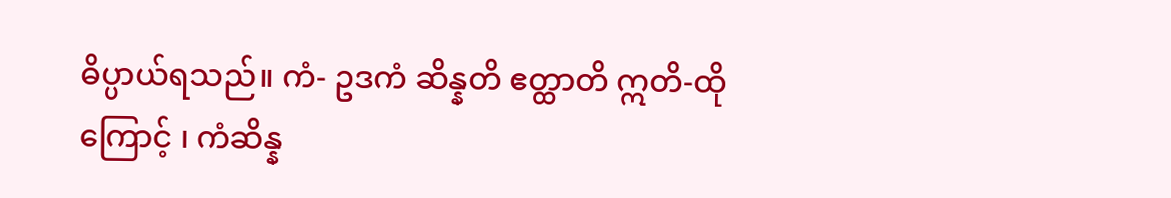ဓိပ္ပာယ်ရသည်။ ကံ- ဥဒကံ ဆိန္နတိ ဧတ္ထာတိ ဣတိ-ထိုကြောင့် ၊ ကံဆိန္န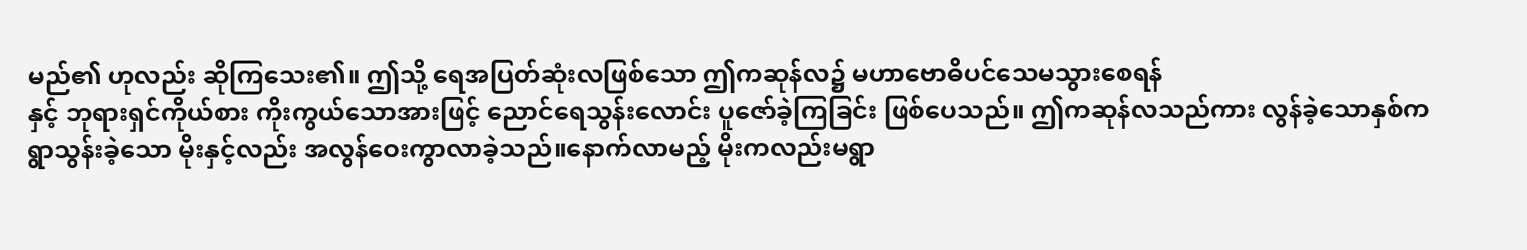မည်၏ ဟုလည်း ဆိုကြသေး၏။ ဤသို့ ရေအပြတ်ဆုံးလဖြစ်သော ဤကဆုန်လ၌ မဟာဗောဓိပင်သေမသွားစေရန်
နှင့် ဘုရားရှင်ကိုယ်စား ကိုးကွယ်သောအားဖြင့် ညောင်ရေသွန်းလောင်း ပူဇော်ခဲ့ကြခြင်း ဖြစ်ပေသည်။ ဤကဆုန်လသည်ကား လွန်ခဲ့သောနှစ်က ရွာသွန်းခဲ့သော မိုးနှင့်လည်း အလွန်ဝေးကွာလာခဲ့သည်။နောက်လာမည့် မိုးကလည်းမရွာ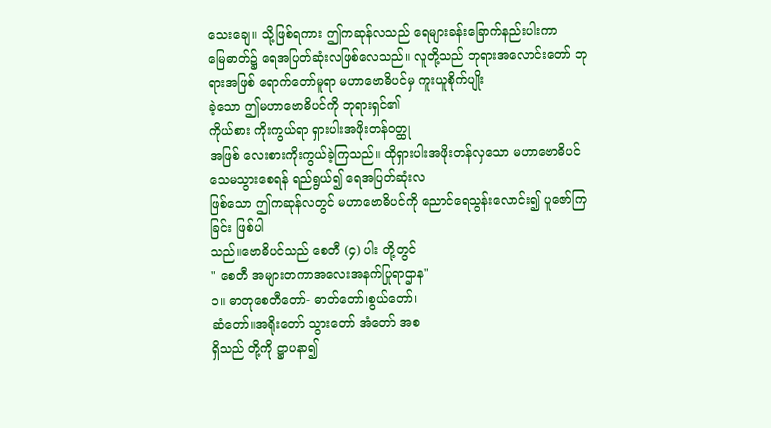သေးချေ။ သို့ဖြစ်ရကား ဤကဆုန်လသည် ရေများခန်းခြောက်နည်းပါးကာ
မြေဓာတ်၌ ရေအပြတ်ဆုံးလဖြစ်လေသည်။ လူတို့သည် ဘုရားအလောင်းတော် ဘုရားအဖြစ် ရောက်တော်မူရာ မဟာဗောဓိပင်မှ ကူးယူစိုက်ပျိုး
ခဲ့သော ဤမဟာဗောဓိပင်ကို ဘုရားရှင်၏
ကိုယ်စား ကိုးကွယ်ရာ ရှားပါးအဖိုးတန်ဝတ္ထု
အဖြစ် လေးစားကိုးကွယ်ခဲ့ကြသည်။ ထိုရှားပါးအဖိုးတန်လှသော မဟာဗောဓိပင် သေမသွားစေရန် ရည်ရွယ်၍ ရေအပြတ်ဆုံးလ
ဖြစ်သော ဤကဆုန်လတွင် မဟာဗောဓိပင်ကို ညောင်ရေသွန်းလောင်း၍ ပူဇော်ကြခြင်း ဖြစ်ပါ
သည်။ဗောဓိပင်သည် စေတီ (၄) ပါး တို့တွင်
" စေတီ အများတကာအလေးအနက်ပြုရာဌာန"
၁။ ဓာတုစေတီတော်- ဓာတ်တော်၊စွယ်တော်၊
ဆံတော်။အရိုးတော် သွားတော် အံတော် အစ
ရှိသည် တို့ကို ဋ္ဌာပနာ၍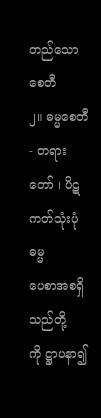တည်သောစေတီ
၂။ ဓမ္မစေတီ- တရားတော် ၊ ပိဋကတ်သုံးပုံ ဓမ္မ
ပေစာအစရှိသည်တို့ကို ဋ္ဌာပနာ၍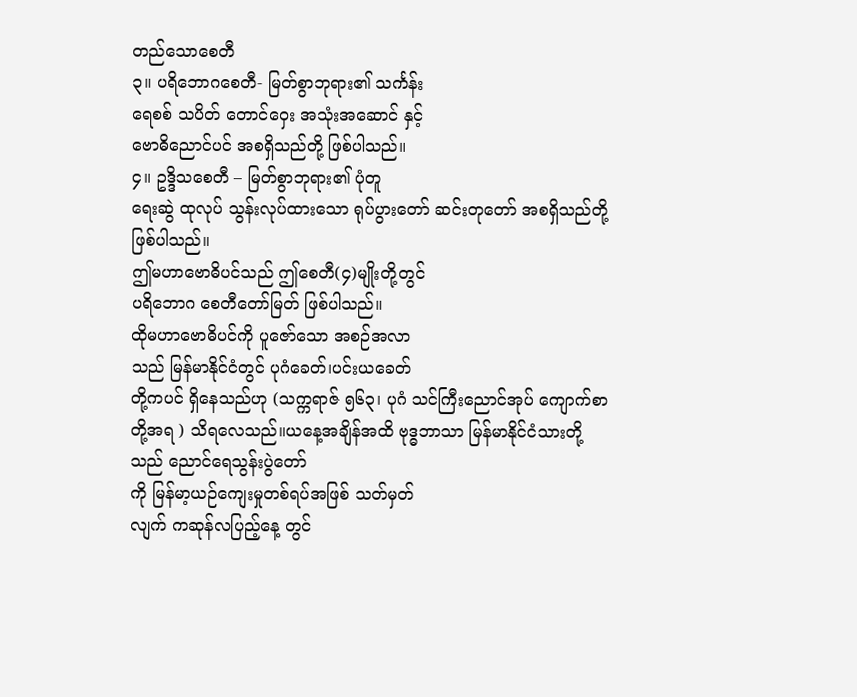တည်သောစေတီ
၃။ ပရိဘောဂစေတီ- မြတ်စွာဘုရား၏ သင်္ကန်း
ရေစစ် သပိတ် တောင်ဝှေး အသုံးအဆောင် နှင့်
ဗောဓိညောင်ပင် အစရှိသည်တို့ ဖြစ်ပါသည်။
၄။ ဥဒ္ဒိသစေတီ – မြတ်စွာဘုရား၏ ပုံတူ
ရေးဆွဲ ထုလုပ် သွန်းလုပ်ထားသော ရုပ်ပွားတော် ဆင်းတုတော် အစရှိသည်တို့ ဖြစ်ပါသည်။
ဤမဟာဗောဓိပင်သည် ဤစေတီ(၄)မျိုးတို့တွင်
ပရိဘောဂ စေတီတော်မြတ် ဖြစ်ပါသည်။
ထိုမဟာဗောဓိပင်ကို ပူဇော်သော အစဉ်အလာ
သည် မြန်မာနိုင်ငံတွင် ပုဂံခေတ်၊ပင်းယခေတ်
တို့ကပင် ရှိနေသည်ဟု (သက္ကရာဇ် ၅၆၃၊ ပုဂံ သင်ကြီးညောင်အုပ် ကျောက်စာတို့အရ ) သိရလေသည်။ယနေ့အချိန်အထိ ဗုဒ္ဓဘာသာ မြန်မာနိုင်ငံသားတို့သည် ညောင်ရေသွန်းပွဲတော်
ကို မြန်မာ့ယဉ်ကျေးမှုတစ်ရပ်အဖြစ် သတ်မှတ်
လျက် ကဆုန်လပြည့်နေ့ တွင်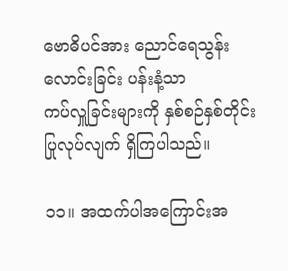ဗောဓိပင်အား ညောင်ရေသွန်းလောင်းခြင်း ပန်းနံ့သာ
ကပ်လှူခြင်းများကို နှစ်စဉ်နှစ်တိုင်း
ပြုလုပ်လျက် ရှိကြပါသည်။

၁၁။ အထက်ပါအကြောင်းအ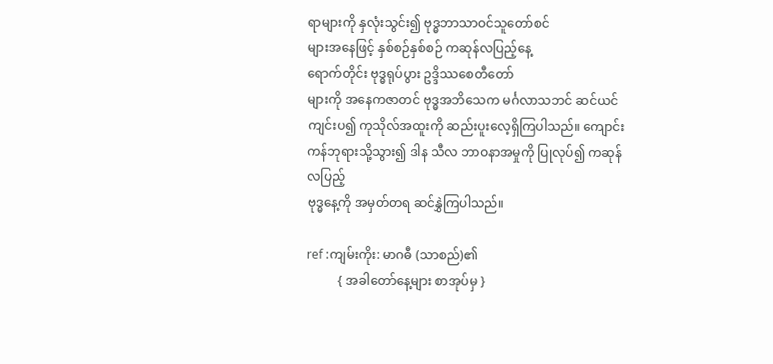ရာများကို နှလုံးသွင်း၍ ဗုဒ္ဓဘာသာဝင်သူတော်စင်
များအနေဖြင့် နှစ်စဉ်နှစ်စဉ် ကဆုန်လပြည့်နေ့
ရောက်တိုင်း ဗုဒ္ဓရုပ်ပွား ဥဒ္ဒိဿစေတီတော်
များကို အနေကဇာတင် ဗုဒ္ဓအဘိသေက မင်္ဂလာသဘင် ဆင်ယင်ကျင်းပ၍ ကုသိုလ်အထူးကို ဆည်းပူးလေ့ရှိကြပါသည်။ ကျောင်းကန်ဘုရားသို့သွား၍ ဒါန သီလ ဘာဝနာအမှုကို ပြုလုပ်၍ ကဆုန်လပြည့်
ဗုဒ္ဓနေ့ကို အမှတ်တရ ဆင်နွှဲကြပါသည်။

ref :ကျမ်းကိုး: မာဂဓီ (သာစည်)၏
          { အခါတော်နေ့များ စာအုပ်မှ }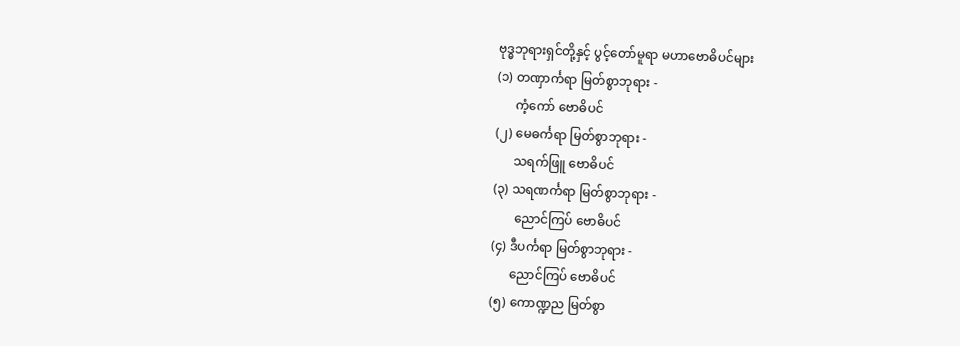ဗုဒ္ဓဘုရားရှင်တို့နှင့် ပွင့်တော်မူရာ မဟာဗောဓိပင်များ
(၁) တဏှာင်္ကရာ မြတ်စွာဘုရား -
      ကံ့ကော် ဗောဓိပင်
(၂) မေဓင်္ကရာ မြတ်စွာဘုရား -
      သရက်ဖြူ ဗောဓိပင်
(၃) သရဏင်္ကရာ မြတ်စွာဘုရား -
       ညောင်ကြပ် ဗောဓိပင်
(၄) ဒီပင်္ကရာ မြတ်စွာဘုရား -
      ညောင်ကြပ် ဗောဓိပင်
(၅) ကောဏ္ဍည မြတ်စွာ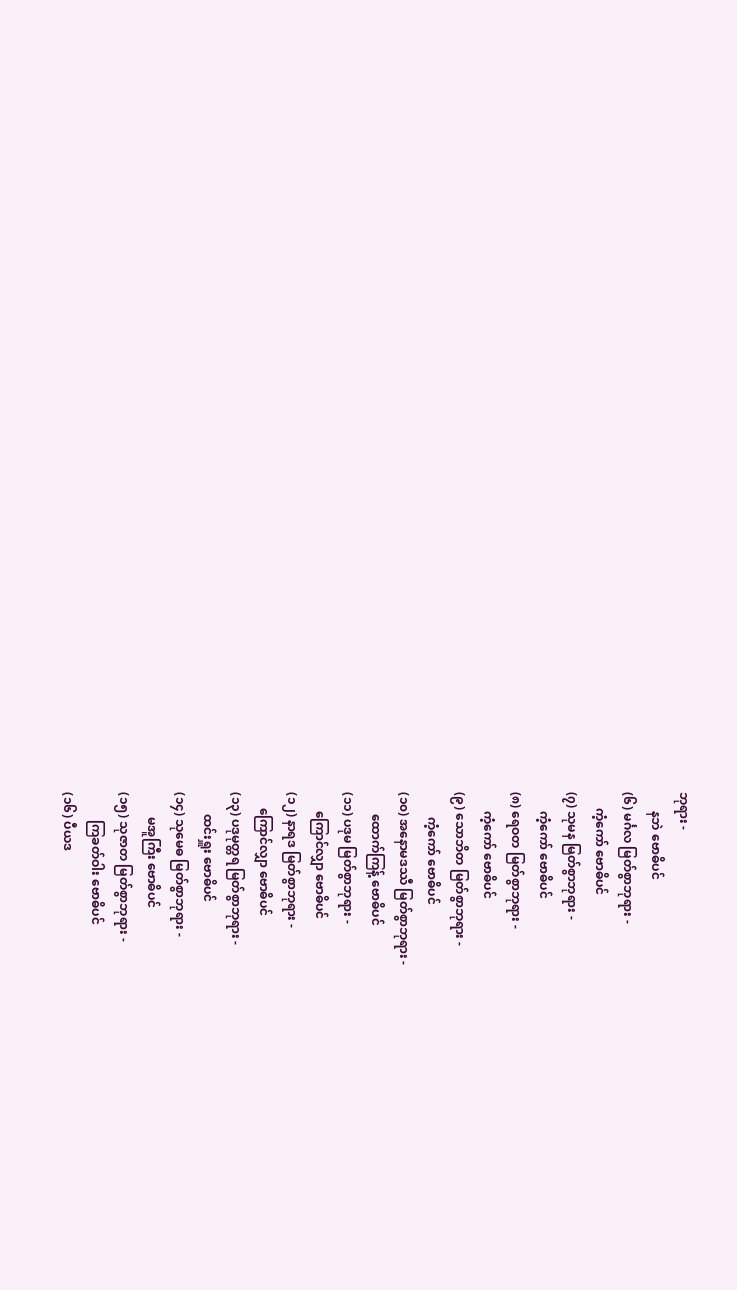ဘုရား -
      နဘဲ ဗောဓိပင်
(၆) မင်္ဂလ မြတ်စွာဘုရား -
     ကံ့ကော် ဗောဓိပင်
(၇) သုမန မြတ်စွာဘုရား -
      ကံ့ကော် ဗောဓိပင်
(၈) ရေဝတ မြတ်စွာဘုရား -
      ကံ့ကော် ဗောဓိပင်
(၉) သောဘိတ မြတ်စွာဘုရား -
        ကံ့ကော် ဗောဓိပင်
(၁၀) အနောမဒဿီ မြတ်စွာဘုရား -
       ထောက်ကြန့် ဗောဓိပင်
(၁၁) ပဒုမ မြတ်စွာဘုရား -
      ကြောင်လျှာ ဗောဓိပင်
(၁၂) နာရဒ မြတ်စွာဘုရား -
     ကြောင်လျှာ ဗောဓိပင်
(၁၃) ပဒုမုတ္တရ မြတ်စွာဘုရား -
       ထင်းရှူး ဗောဓိပင်
(၁၄) သုမေဓ မြတ်စွာဘုရား -
        မအူကြီး ဗောဓိပင်
(၁၅) သုဇာတ မြတ်စွာဘုရား -
         ကြခတ်ဝါး ဗောဓိပင်
(၁၆) ပီယဒ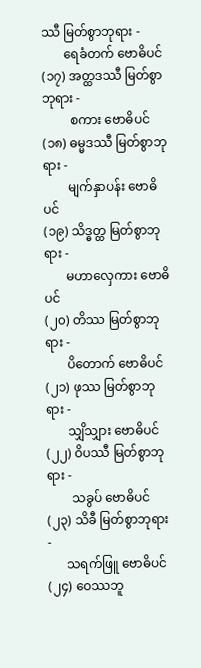ဿီ မြတ်စွာဘုရား -
       ရေခံတက် ဗောဓိပင်
(၁၇) အတ္ထဒဿီ မြတ်စွာဘုရား -
         စကား ဗောဓိပင်
(၁၈) ဓမ္မဒဿီ မြတ်စွာဘုရား -
        မျက်နှာပန်း ဗောဓိပင်
(၁၉) သိဒ္ဓတ္ထ မြတ်စွာဘုရား -
       မဟာလှေကား ဗောဓိပင်
(၂၀) တိဿ မြတ်စွာဘုရား -
       ပိတောက် ဗောဓိပင်
(၂၁) ဖုဿ မြတ်စွာဘုရား -
       သျှိသျှား ဗောဓိပင်
(၂၂) ဝိပဿီ မြတ်စွာဘုရား -
        သခွပ် ဗောဓိပင်
(၂၃) သိခီ မြတ်စွာဘုရား -
      သရက်ဖြူ ဗောဓိပင်
(၂၄) ဝေဿဘူ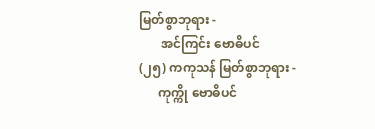မြတ်စွာဘုရား -
       အင်ကြင်း ဗောဓိပင်
(၂၅) ကကုသန် မြတ်စွာဘုရား -
      ကုက္ကို ဗောဓိပင်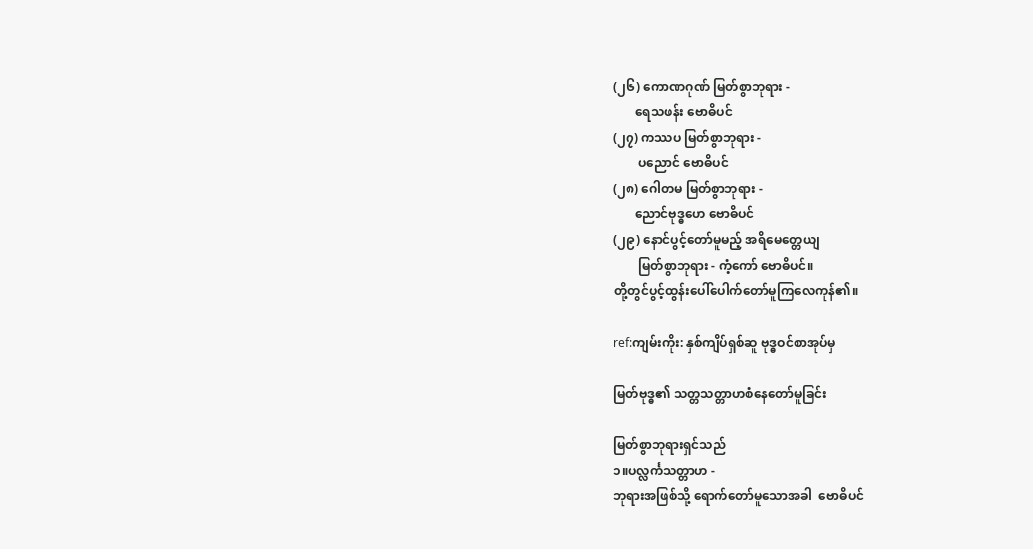(၂၆) ကောဏဂုဏ် မြတ်စွာဘုရား -
       ရေသဖန်း ဗောဓိပင်
(၂၇) ကဿပ မြတ်စွာဘုရား -
        ပညောင် ဗောဓိပင်
(၂၈) ဂေါတမ မြတ်စွာဘုရား -
       ညောင်ဗုဒ္ဓဟေ ဗောဓိပင်
(၂၉) နောင်ပွင့်တော်မူမည့် အရိမေတ္တေယျ
        မြတ်စွာဘုရား - ကံ့ကော် ဗောဓိပင်။
တို့တွင်ပွင့်ထွန်းပေါ်ပေါက်တော်မူကြလေကုန်၏။

ref:ကျမ်းကိုး: နှစ်ကျိပ်ရှစ်ဆူ ဗုဒ္ဓဝင်စာအုပ်မှ

မြတ်ဗုဒ္ဓ၏ သတ္တသတ္တာဟစံနေတော်မူခြင်း

မြတ်စွာဘုရားရှင်သည်
၁။ပလ္လင်္ကသတ္တာဟ -
ဘုရားအဖြစ်သို့ ရောက်တော်မူသောအခါ  ဗောဓိပင်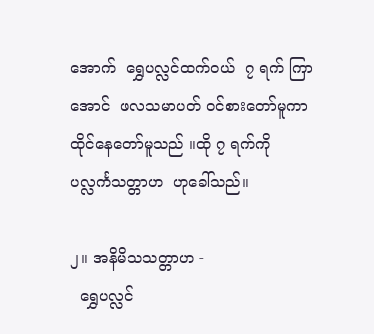အောက်  ရွှေပလ္လင်ထက်ဝယ်  ၇ ရက် ကြာအောင်  ဖလသမာပတ် ဝင်စားတော်မူကာ  ထိုင်နေတော်မူသည် ။ထို ၇ ရက်ကို   ပလ္လင်္ကသတ္တာဟ  ဟုခေါ်သည်။

၂။ အနိမိသသတ္တာဟ -
  ရွှေပလ္လင်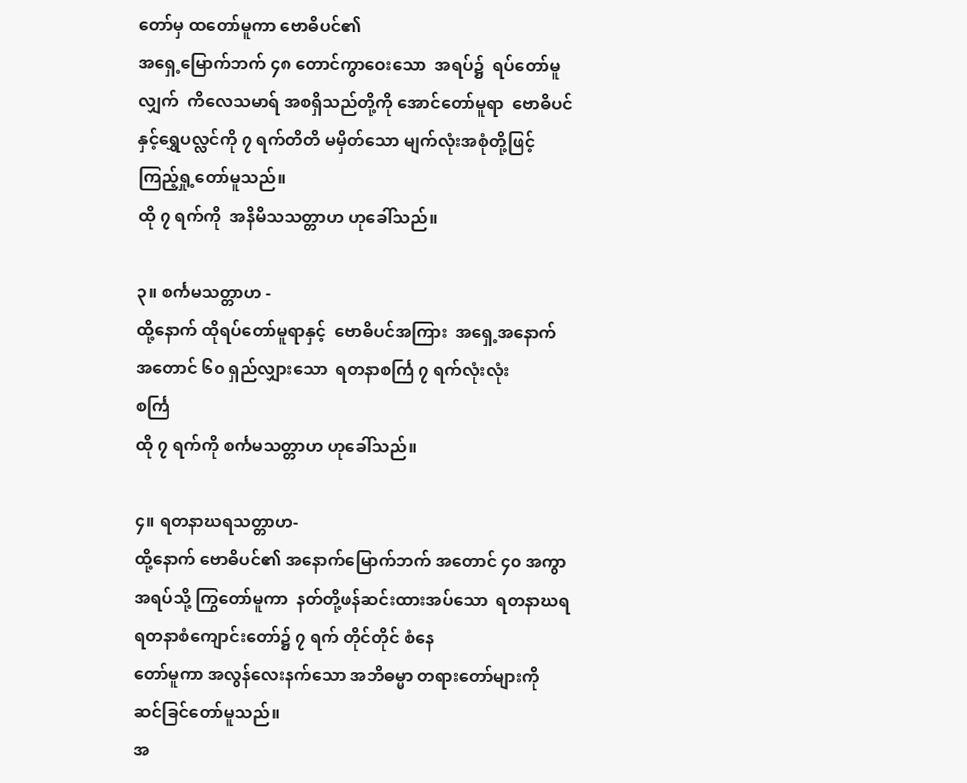တော်မှ ထတော်မူကာ ဗောဓိပင်၏
အရှေ့မြောက်ဘက် ၄၈ တောင်ကွာဝေးသော  အရပ်၌  ရပ်တော်မူလျှက်  ကိလေသမာရ် အစရှိသည်တို့ကို အောင်တော်မူရာ  ဗောဓိပင်
နှင့်ရွှေပလ္လင်ကို ၇ ရက်တိတိ မမှိတ်သော မျက်လုံးအစုံတို့ဖြင့် ကြည့်ရှု့တော်မူသည်။
ထို ၇ ရက်ကို  အနိမိသသတ္တာဟ ဟုခေါ်သည်။

၃။ စင်္ကမသတ္တာဟ -
ထို့နောက် ထိုရပ်တော်မူရာနှင့်  ဗောဓိပင်အကြား  အရှေ့အနောက် အတောင် ၆၀ ရှည်လျှားသော  ရတနာစင်္ကြ ၇ ရက်လုံးလုံး
စင်္ကြ
ထို ၇ ရက်ကို စင်္ကမသတ္တာဟ ဟုခေါ်သည်။

၄။ ရတနာဃရသတ္တာဟ-
ထို့နောက် ဗောဓိပင်၏ အနောက်မြောက်ဘက် အတောင် ၄၀ အကွာအရပ်သို့ ကြွတော်မူကာ  နတ်တို့ဖန်ဆင်းထားအပ်သော  ရတနာဃရ   ရတနာစံကျောင်းတော်၌ ၇ ရက် တိုင်တိုင် စံနေ
တော်မူကာ အလွန်လေးနက်သော အဘိဓမ္မာ တရားတော်များကို  ဆင်ခြင်တော်မူသည်။
အ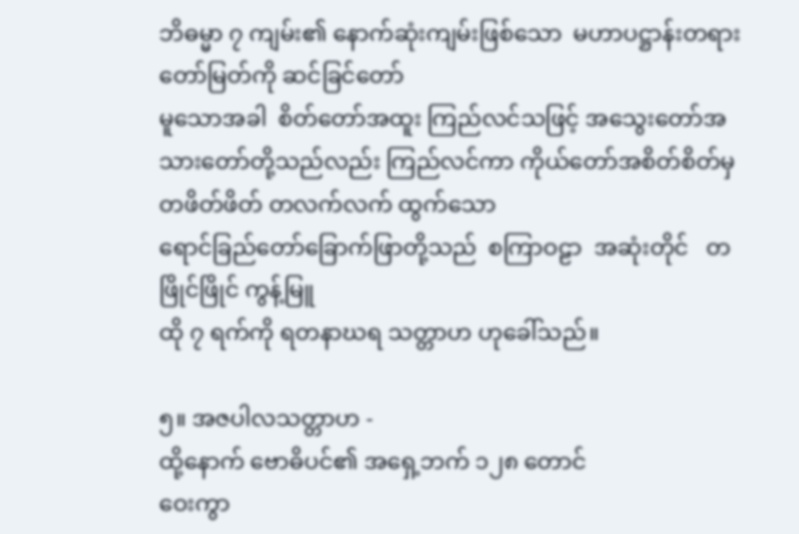ဘိဓမ္မာ ၇ ကျမ်း၏ နောက်ဆုံးကျမ်းဖြစ်သော  မဟာပဋ္ဌာန်းတရားတော်မြတ်ကို ဆင်ခြင်တော်
မူသောအခါ  စိတ်တော်အထူး ကြည်လင်သဖြင့် အသွေးတော်အသားတော်တို့သည်လည်း ကြည်လင်ကာ ကိုယ်တော်အစိတ်စိတ်မှ
တဖိတ်ဖိတ် တလက်လက် ထွက်သော
ရောင်ခြည်တော်ခြောက်ဖြာတို့သည်  စကြာဝဠာ  အဆုံးတိုင်   တဖြိုင်ဖြိုင် ကွန့်မြူ
ထို ၇ ရက်ကို ရတနာဃရ သတ္တာဟ ဟုခေါ်သည်။

၅။ အဇပါလသတ္တာဟ -
ထို့နောက် ဗောဓိပင်၏ အရှေ့ဘက် ၁၂၈ တောင်
ဝေးကွာ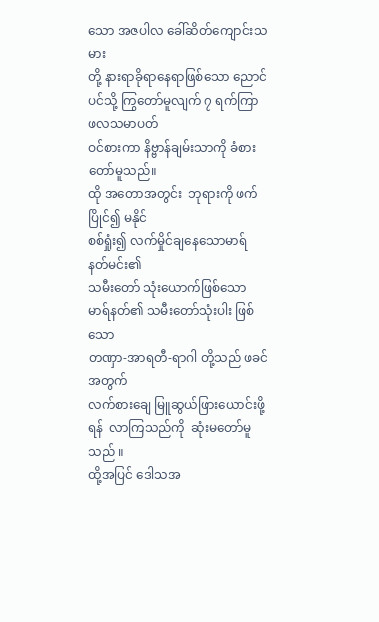သော အဇပါလ ခေါ်ဆိတ်ကျောင်းသမား
တို့ နားရာခိုရာနေရာဖြစ်သော ညောင်ပင်သို့ ကြွတော်မူလျက် ၇ ရက်ကြာ  ဖလသမာပတ်
ဝင်စားကာ နိဗ္ဗာန်ချမ်းသာကို ခံစားတော်မူသည်။
ထို အတောအတွင်း  ဘုရားကို ဖက်ပြိုင်၍ မနိုင်
စစ်ရှုံး၍ လက်မှိုင်ချနေသောမာရ်နတ်မင်း၏
သမီးတော် သုံးယောက်ဖြစ်သော
မာရ်နတ်၏ သမီးတော်သုံးပါး ဖြစ်သော
တဏှာ-အာရတီ-ရာဂါ တို့သည် ဖခင်အတွက်
လက်စားချေ မြူဆွယ်ဖြားယောင်းဖို့ရန်  လာကြသည်ကို  ဆုံးမတော်မူသည် ။
ထို့အပြင် ဒေါသအ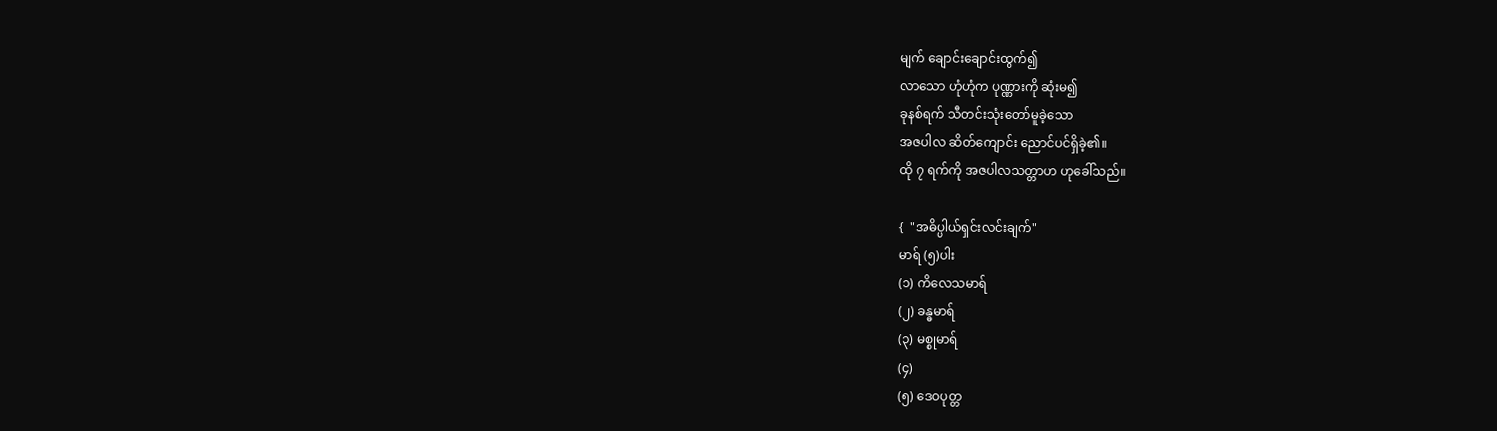မျက် ချောင်းချောင်းထွက်၍
လာသော ဟုံဟုံက ပုဏ္ဏားကို ဆုံးမ၍
ခုနစ်ရက် သီတင်းသုံးတော်မူခဲ့သော
အဇပါလ ဆိတ်ကျောင်း ညောင်ပင်ရှိခဲ့၏။
ထို ၇ ရက်ကို အဇပါလသတ္တာဟ ဟုခေါ်သည်။

{  "အဓိပ္ပါယ်ရှင်းလင်းချက်"
မာရ် (၅)ပါး
(၁) ကိလေသမာရ်
(၂) ခန္ဓမာရ်
(၃) မစ္စုမာရ်
(၄)
(၅) ဒေဝပုတ္တ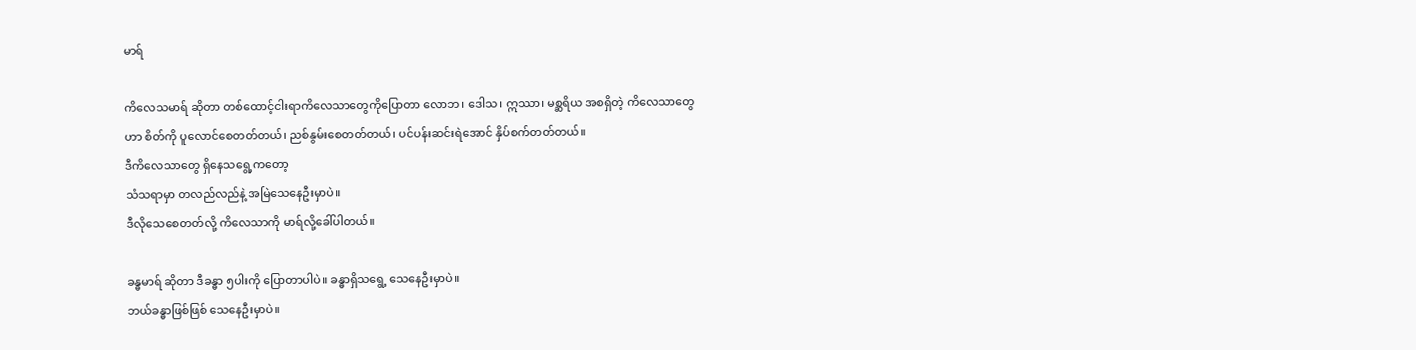မာရ်

ကိလေသမာရ် ဆိုတာ တစ်ထောင့်ငါးရာကိလေသာတွေကိုပြောတာ လောဘ၊ ဒေါသ၊ ဣဿာ၊ မစ္ဆရိယ အစရှိတဲ့ ကိလေသာတွေဟာ စိတ်ကို ပူလောင်စေတတ်တယ်၊ ညစ်နွမ်းစေတတ်တယ်၊ ပင်ပန်းဆင်းရဲအောင် နှိပ်စက်တတ်တယ်။
ဒီကိလေသာတွေ ရှိနေသရွေ့ကတော့
သံသရာမှာ တလည်လည်နဲ့ အမြဲသေနေဦးမှာပဲ။
ဒီလိုသေစေတတ်လို့ ကိလေသာကို မာရ်လို့ခေါ်ပါတယ်။

ခန္ဓမာရ် ဆိုတာ ဒီခန္ဓာ ၅ပါးကို ပြောတာပါပဲ။ ခန္ဓာရှိသရွေ့ သေနေဦးမှာပဲ။
ဘယ်ခန္ဓာဖြစ်ဖြစ် သေနေဦးမှာပဲ။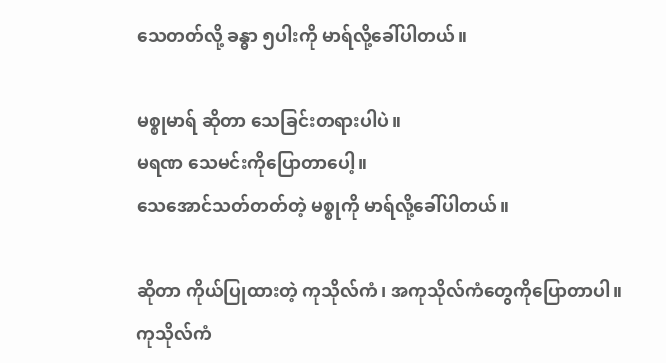သေတတ်လို့ ခန္ဓာ ၅ပါးကို မာရ်လို့ခေါ်ပါတယ်။

မစ္စုမာရ် ဆိုတာ သေခြင်းတရားပါပဲ။
မရဏ သေမင်းကိုပြောတာပေါ့။
သေအောင်သတ်တတ်တဲ့ မစ္စုကို မာရ်လို့ခေါ်ပါတယ်။

ဆိုတာ ကိုယ်ပြုထားတဲ့ ကုသိုလ်ကံ၊ အကုသိုလ်ကံတွေကိုပြောတာပါ။
ကုသိုလ်ကံ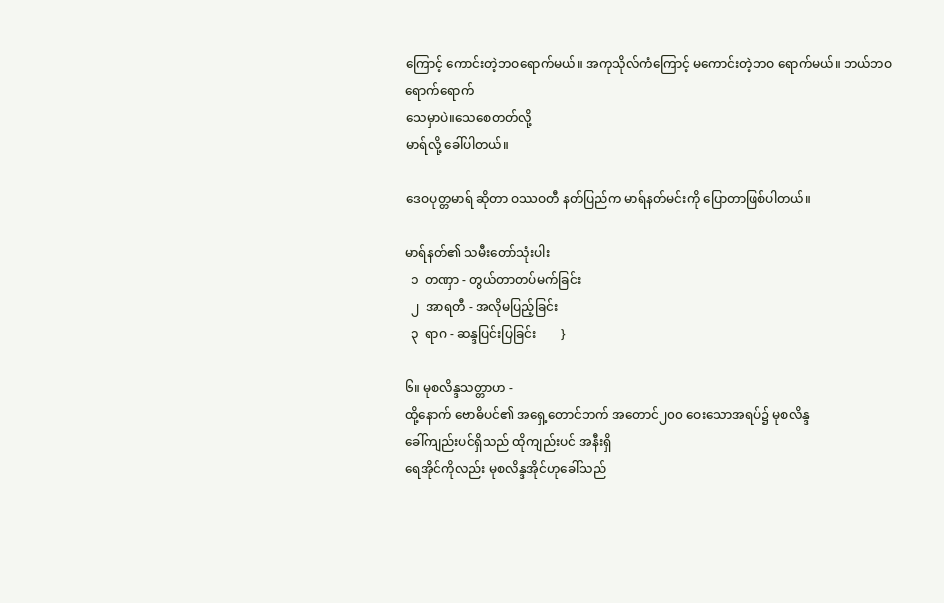ကြောင့် ကောင်းတဲ့ဘဝရောက်မယ်။ အကုသိုလ်ကံကြောင့် မကောင်းတဲ့ဘဝ ရောက်မယ်။ ဘယ်ဘဝရောက်ရောက်
သေမှာပဲ။သေစေတတ်လို့
မာရ်လို့ ခေါ်ပါတယ်။

ဒေဝပုတ္တမာရ် ဆိုတာ ဝဿဝတီ နတ်ပြည်က မာရ်နတ်မင်းကို ပြောတာဖြစ်ပါတယ်။

မာရ်နတ်၏ သမီးတော်သုံးပါး
  ၁  တဏှာ - တွယ်တာတပ်မက်ခြင်း
  ၂  အာရတီ - အလိုမပြည့်ခြင်း
  ၃  ရာဂ - ဆန္ဒပြင်းပြခြင်း        }

၆။ မုစလိန္ဒသတ္တာဟ -
ထို့နောက် ဗောဓိပင်၏ အရှေ့တောင်ဘက် အတောင်၂၀၀ ဝေးသောအရပ်၌ မုစလိန္ဒ
ခေါ်ကျည်းပင်ရှိသည် ထိုကျည်းပင် အနီးရှိ
ရေအိုင်ကိုလည်း မုစလိန္ဒအိုင်ဟုခေါ်သည်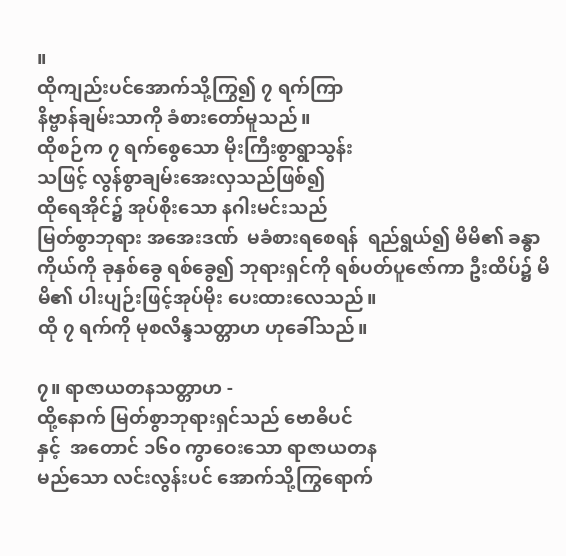။
ထိုကျည်းပင်အောက်သို့ကြွ၍ ၇ ရက်ကြာ
နိဗ္ဗာန်ချမ်းသာကို ခံစားတော်မူသည်။
ထိုစဉ်က ၇ ရက်စွေသော မိုးကြီးစွာရွာသွန်း
သဖြင့် လွန်စွာချမ်းအေးလှသည်ဖြစ်၍
ထိုရေအိုင်၌ အုပ်စိုးသော နဂါးမင်းသည်
မြတ်စွာဘုရား အအေးဒဏ်  မခံစားရစေရန်  ရည်ရွယ်၍ မိမိ၏ ခန္ဓာကိုယ်ကို ခုနှစ်ခွေ ရစ်ခွေ၍ ဘုရားရှင်ကို ရစ်ပတ်ပူဇော်ကာ ဦးထိပ်၌ မိမိ၏ ပါးပျဉ်းဖြင့်အုပ်မိုး ပေးထားလေသည်။
ထို ၇ ရက်ကို မုစလိန္ဒသတ္တာဟ ဟုခေါ်သည်။

၇။ ရာဇာယတနသတ္တာဟ -
ထို့နောက် မြတ်စွာဘုရားရှင်သည် ဗောဓိပင်
နှင့်  အတောင် ၁၆၀ ကွာဝေးသော ရာဇာယတန
မည်သော လင်းလွန်းပင် အောက်သို့ကြွရောက်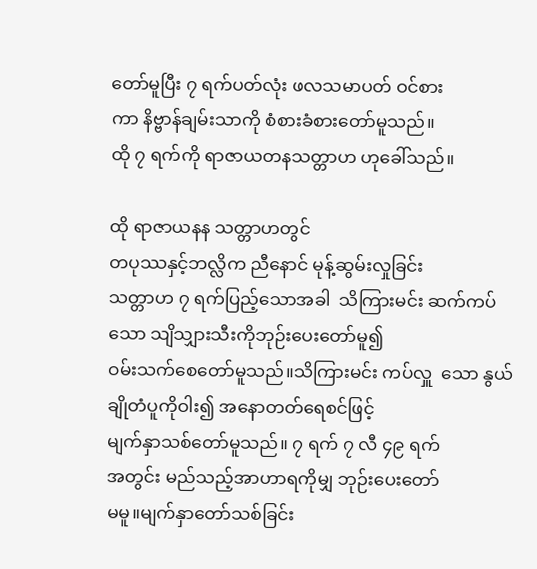တော်မူပြီး ၇ ရက်ပတ်လုံး ဖလသမာပတ် ဝင်စား
ကာ နိဗ္ဗာန်ချမ်းသာကို စံစားခံစားတော်မူသည်။
ထို ၇ ရက်ကို ရာဇာယတနသတ္တာဟ ဟုခေါ်သည်။

ထို ရာဇာယနန သတ္တာဟတွင်
တပုဿနှင့်ဘလ္လိက ညီနောင် မုန့်ဆွမ်းလှုခြင်း
သတ္တာဟ ၇ ရက်ပြည့်သောအခါ  သိကြားမင်း ဆက်ကပ်သော သျိသျှားသီးကိုဘုဉ်းပေးတော်မူ၍
ဝမ်းသက်စေတော်မူသည်။သိကြားမင်း ကပ်လှူ  သော နွယ်ချိုတံပူကိုဝါး၍ အနောတတ်ရေစင်ဖြင့်
မျက်နှာသစ်တော်မူသည်။ ၇ ရက် ၇ လီ ၄၉ ရက်
အတွင်း မည်သည့်အာဟာရကိုမျှ ဘုဉ်းပေးတော်
မမူ။မျက်နှာတော်သစ်ခြင်း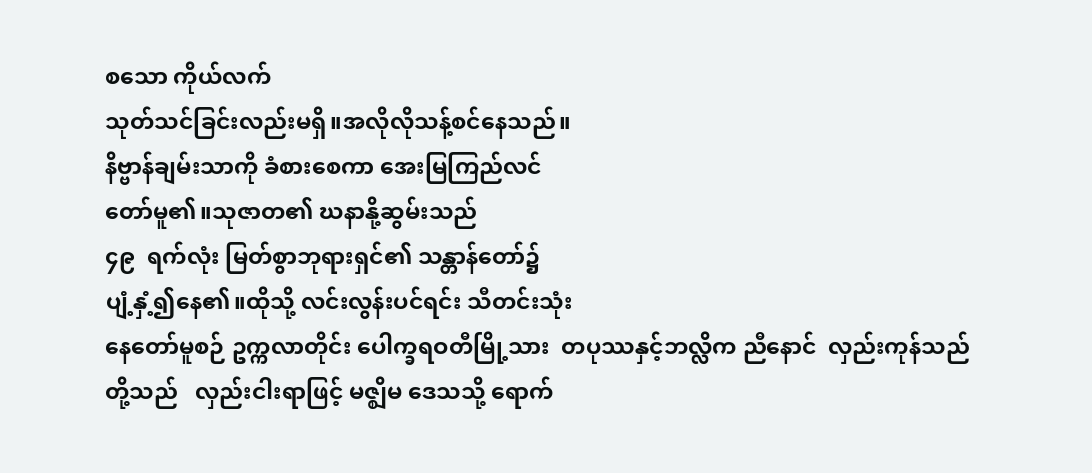စသော ကိုယ်လက်
သုတ်သင်ခြင်းလည်းမရှိ။အလိုလိုသန့်စင်နေသည်။
နိဗ္ဗာန်ချမ်းသာကို ခံစားစေကာ အေးမြကြည်လင်
တော်မူ၏။သုဇာတ၏ ဃနာနို့ဆွမ်းသည်
၄၉  ရက်လုံး မြတ်စွာဘုရားရှင်၏ သန္တာန်တော်၌
ပျံ့နှံ့၍နေ၏။ထိုသို့ လင်းလွန်းပင်ရင်း သီတင်းသုံး
နေတော်မူစဉ် ဥက္ကလာတိုင်း ပေါက္ခရဝတီမြို့သား  တပုဿနှင့်ဘလ္လိက ညီနောင်  လှည်းကုန်သည်    တို့သည်   လှည်းငါးရာဖြင့် မဇ္ဈိမ ဒေသသို့ ရောက်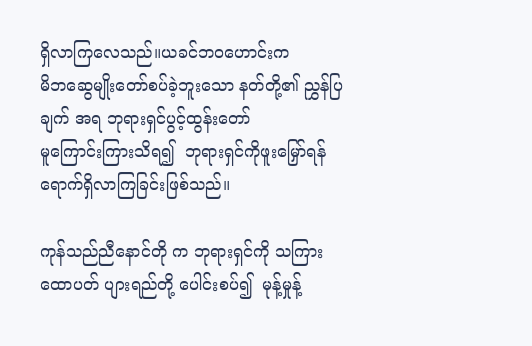ရှိလာကြလေသည်။ယခင်ဘဝဟောင်းက
မိဘဆွေမျိုးတော်စပ်ခဲ့ဘူးသော နတ်တို့၏ ညွှန်ပြချက် အရ ဘုရားရှင်ပွင့်ထွန်းတော်
မူကြောင်းကြားသိရ၍  ဘုရားရှင်ကိုဖူးမြှော်ရန်  ရောက်ရှိလာကြခြင်းဖြစ်သည်။

ကုန်သည်ညီနောင်တို က ဘုရားရှင်ကို သကြား
ထောပတ် ပျားရည်တို့ ပေါင်းစပ်၍  မုန့်မှုန့်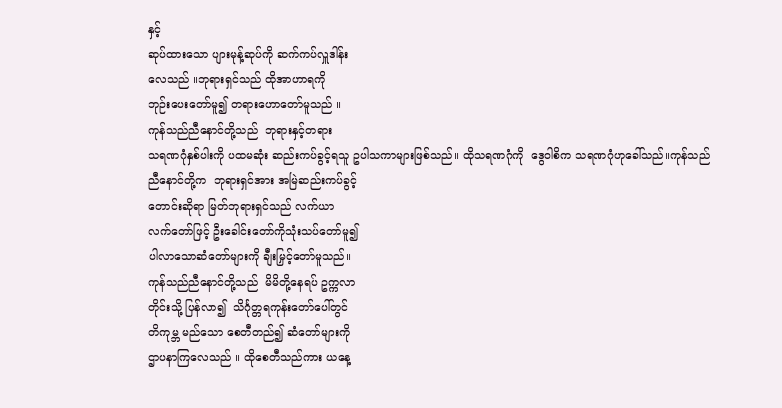နှင့်
ဆုပ်ထားသော ပျားမုန့်ဆုပ်ကို ဆက်ကပ်လှူဒါန်း
လေသည် ။ဘုရားရှင်သည် ထိုအာဟာရကို
ဘုဉ်းပေးတော်မူ၍ တရားဟောတော်မူသည် ။
ကုန်သည်ညီနောင်တို့သည်  ဘုရားနှင့်တရား
သရဏဂုံနှစ်ပါးကို ပထမဆုံး ဆည်းကပ်ခွင့်ရသူ ဥပါသကာများဖြစ်သည်။ ထိုသရဏဂုံကို  ဒွေဝါစိက သရဏဂုံဟုခေါ်သည်။ကုန်သည်
ညီနောင်တို့က  ဘုရားရှင်အား အမြဲဆည်းကပ်ခွင့်
တောင်းဆိုရာ မြတ်ဘုရားရှင်သည် လက်ယာ
လက်တော်ဖြင့် ဦးခေါင်းတော်ကိုသုံးသပ်တော်မူ၍
ပါလာသောဆံတော်များကို ချီးမြှင့်တော်မူသည်။
ကုန်သည်ညီနောင်တို့သည်  မိမိတို့နေရပ် ဥက္ကလာ
တိုင်းသို့ ပြန်လာ၍  သိင်္ဂုတ္တရကုန်းတော်ပေါ်တွင်
တိကုမ္ဘ မည်သော စေတီတည်၍ ဆံတော်များကို
ဌာပနာကြလေသည် ။ ထိုစေတီသည်ကား ယနေ့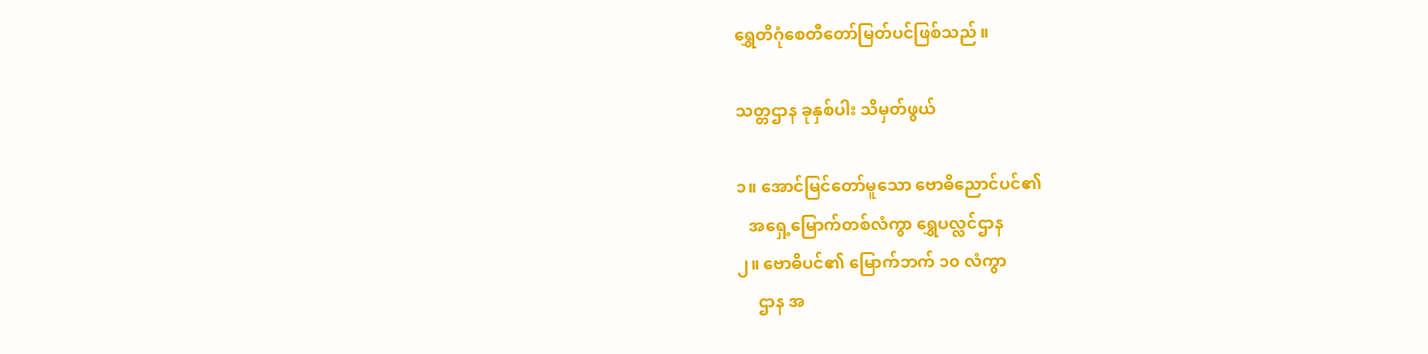ရွှေတိဂုံစေတီတော်မြတ်ပင်ဖြစ်သည် ။

သတ္တဌာန ခုနှစ်ပါး သိမှတ်ဖွယ်

၁။ အောင်မြင်တော်မူသော ဗောဓိညောင်ပင်၏
   အရှေ့မြောက်တစ်လံကွာ ရွှေပလ္လင်ဌာန
၂။ ဗောဓိပင်၏ မြောက်ဘက် ၁၀ လံကွာ
     ဌာန အ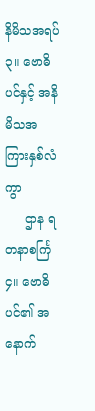နိမိသအရပ်
၃။ ဗောဓိပင်နှင့် အနိမိသအကြားနှစ်လံကွာ
     ဌာန ရတနာစင်္ကြ
၄။ ဗောဓိပင်၏ အနောက်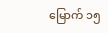မြောက် ၁၅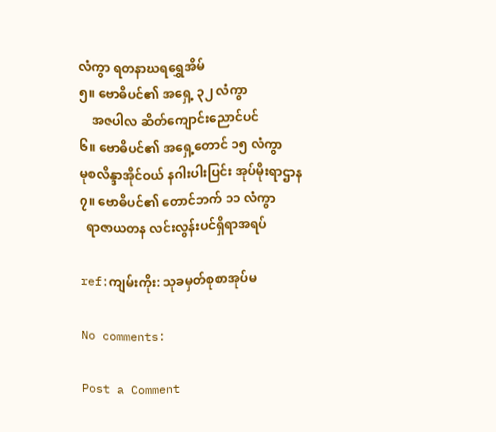လံကွာ ရတနာဃရရွှေအိမ်
၅။ ဗောဓိပင်၏ အရှေ့ ၃၂ လံကွာ
    အဇပါလ ဆိတ်ကျောင်းညောင်ပင်
၆။ ဗောဓိပင်၏ အရှေ့တောင် ၁၅ လံကွာ
မုစလိန္ဒာအိုင်ဝယ် နဂါးပါးပြင်း အုပ်မိုးရာဌာန
၇။ ဗောဓိပင်၏ တောင်ဘက် ၁၁ လံကွာ
  ရာဇာယတန လင်းလွန်းပင်ရှိရာအရပ်

ref:ကျမ်းကိုး: သုခမှတ်စုစာအုပ်မ

No comments:

Post a Comment